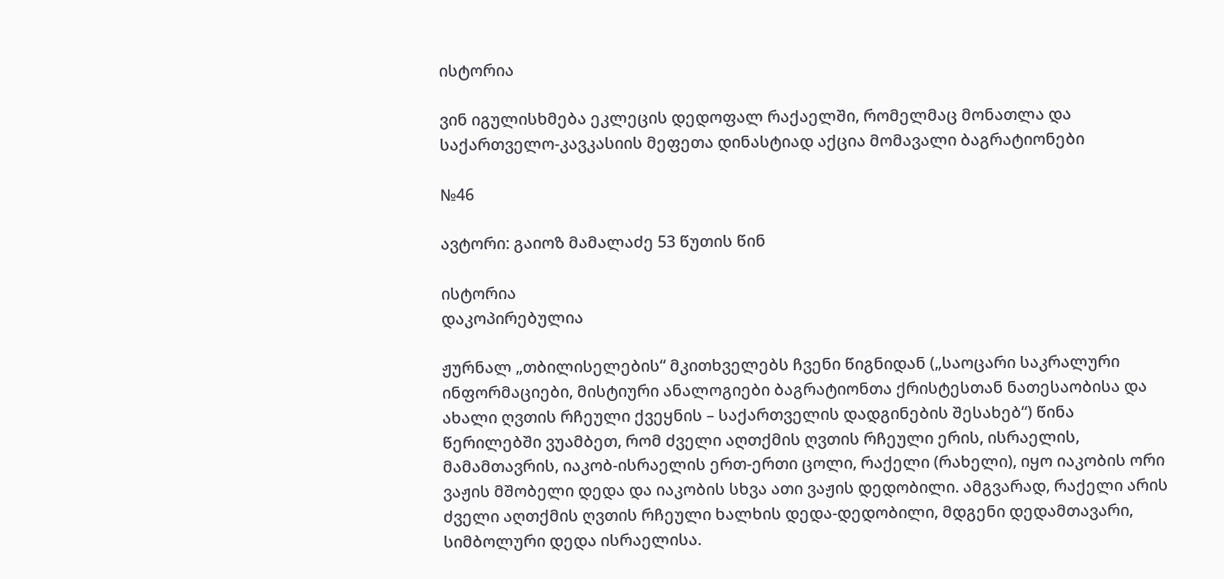ისტორია

ვინ იგულისხმება ეკლეცის დედოფალ რაქაელში, რომელმაც მონათლა და საქართველო-კავკასიის მეფეთა დინასტიად აქცია მომავალი ბაგრატიონები

№46

ავტორი: გაიოზ მამალაძე 53 წუთის წინ

ისტორია
დაკოპირებულია

ჟურნალ „თბილისელების“ მკითხველებს ჩვენი წიგნიდან („საოცარი საკრალური ინფორმაციები, მისტიური ანალოგიები ბაგრატიონთა ქრისტესთან ნათესაობისა და ახალი ღვთის რჩეული ქვეყნის – საქართველის დადგინების შესახებ“) წინა წერილებში ვუამბეთ, რომ ძველი აღთქმის ღვთის რჩეული ერის, ისრაელის, მამამთავრის, იაკობ-ისრაელის ერთ-ერთი ცოლი, რაქელი (რახელი), იყო იაკობის ორი ვაჟის მშობელი დედა და იაკობის სხვა ათი ვაჟის დედობილი. ამგვარად, რაქელი არის ძველი აღთქმის ღვთის რჩეული ხალხის დედა-დედობილი, მდგენი დედამთავარი, სიმბოლური დედა ისრაელისა.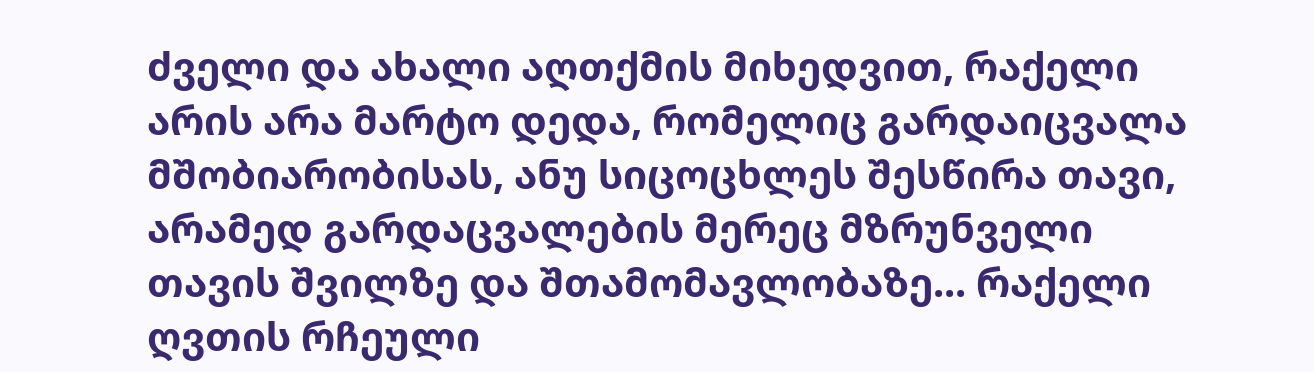ძველი და ახალი აღთქმის მიხედვით, რაქელი არის არა მარტო დედა, რომელიც გარდაიცვალა მშობიარობისას, ანუ სიცოცხლეს შესწირა თავი, არამედ გარდაცვალების მერეც მზრუნველი თავის შვილზე და შთამომავლობაზე... რაქელი ღვთის რჩეული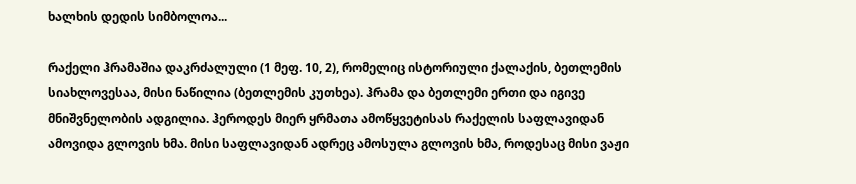ხალხის დედის სიმბოლოა...

რაქელი ჰრამაშია დაკრძალული (1 მეფ. 10, 2), რომელიც ისტორიული ქალაქის, ბეთლემის სიახლოვესაა, მისი ნაწილია (ბეთლემის კუთხეა). ჰრამა და ბეთლემი ერთი და იგივე მნიშვნელობის ადგილია. ჰეროდეს მიერ ყრმათა ამოწყვეტისას რაქელის საფლავიდან ამოვიდა გლოვის ხმა. მისი საფლავიდან ადრეც ამოსულა გლოვის ხმა, როდესაც მისი ვაჟი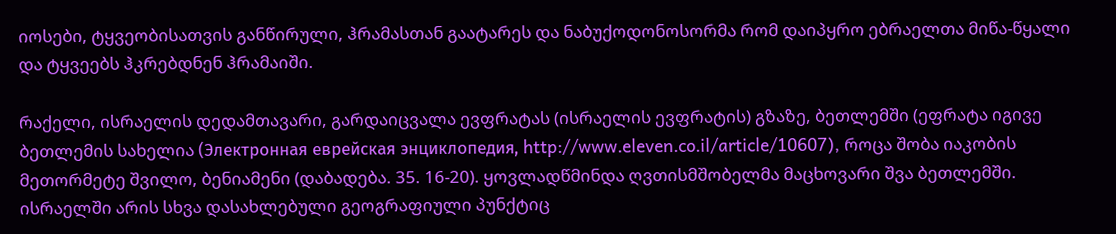იოსები, ტყვეობისათვის განწირული, ჰრამასთან გაატარეს და ნაბუქოდონოსორმა რომ დაიპყრო ებრაელთა მიწა-წყალი და ტყვეებს ჰკრებდნენ ჰრამაიში.

რაქელი, ისრაელის დედამთავარი, გარდაიცვალა ევფრატას (ისრაელის ევფრატის) გზაზე, ბეთლემში (ეფრატა იგივე ბეთლემის სახელია (Электронная еврейская энциклопедия, http://www.eleven.co.il/article/10607), როცა შობა იაკობის მეთორმეტე შვილო, ბენიამენი (დაბადება. 35. 16-20). ყოვლადწმინდა ღვთისმშობელმა მაცხოვარი შვა ბეთლემში. ისრაელში არის სხვა დასახლებული გეოგრაფიული პუნქტიც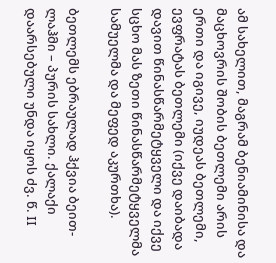ამ სახელით, მაგრამ ბენიამინისა და მაცხოვრის შობის ბეთლემი არის ერთი და იგივე, იუდეას ბეთლემი, ევფრატას ბეთლემი (იქვე დაიბადა დავით წინასწარმეტყველი და იქვე სცხო მას ზეთი წინასწარმეტყველმა სამუელმა და მეფედ აკურთხა).

ბეთლემს ებრაულად ჰქვია ბეით-ლაჰმი – პურის სახლი. ქალაქი დაარსებული უნდა იყოს ძვ. წ. II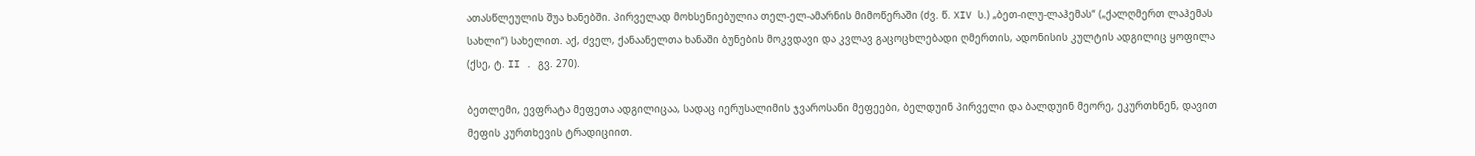ათასწლეულის შუა ხანებში. პირველად მოხსენიებულია თელ-ელ-ამარნის მიმოწერაში (ძვ. წ. XIV ს.) „ბეთ-ილუ-ლაჰემას“ („ქალღმერთ ლაჰემას სახლი“) სახელით. აქ, ძველ, ქანაანელთა ხანაში ბუნების მოკვდავი და კვლავ გაცოცხლებადი ღმერთის, ადონისის კულტის ადგილიც ყოფილა (ქსე, ტ. II . გვ. 270).

ბეთლემი, ევფრატა მეფეთა ადგილიცაა, სადაც იერუსალიმის ჯვაროსანი მეფეები, ბელდუინ პირველი და ბალდუინ მეორე, ეკურთხნენ, დავით მეფის კურთხევის ტრადიციით.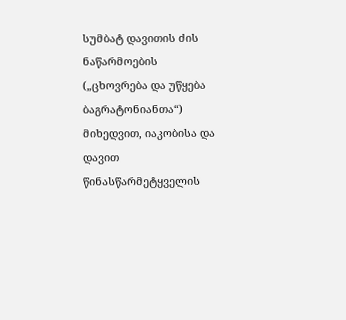სუმბატ დავითის ძის ნაწარმოების („ცხოვრება და უწყება ბაგრატონიანთა“) მიხედვით, იაკობისა და დავით წინასწარმეტყველის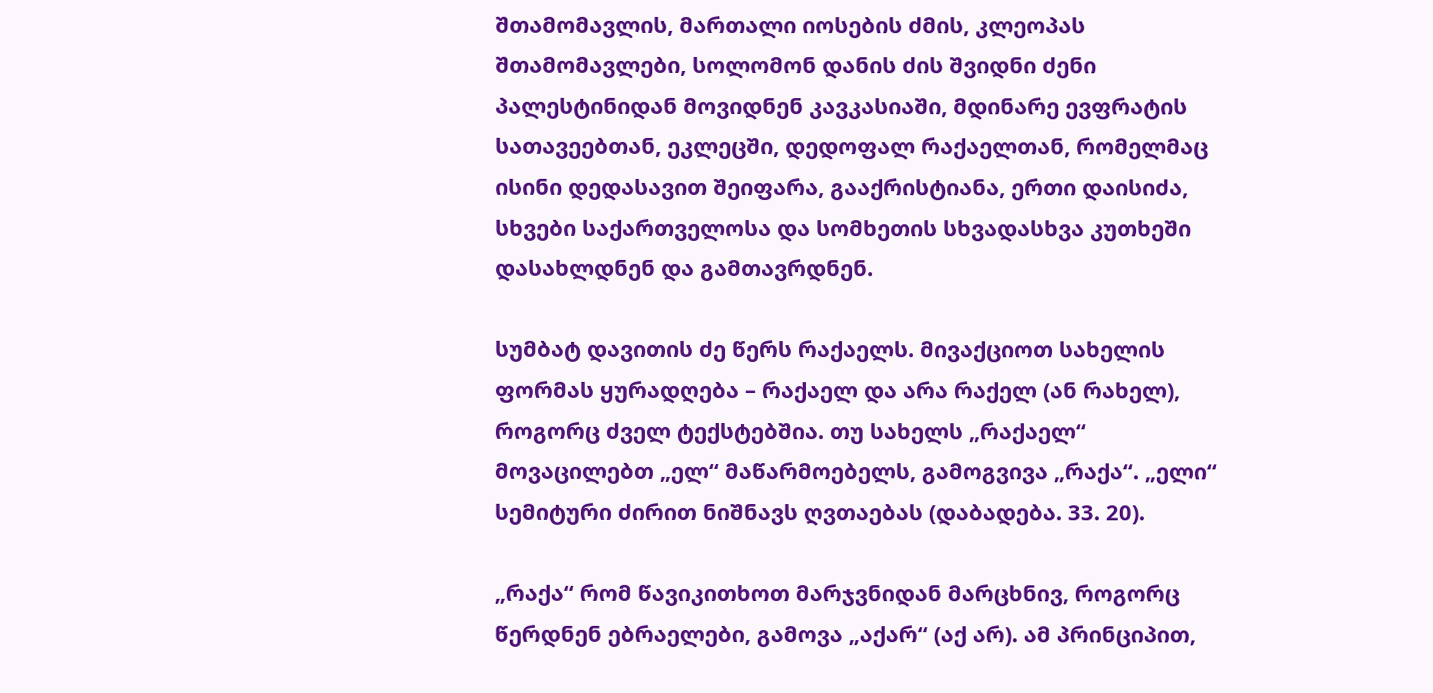შთამომავლის, მართალი იოსების ძმის, კლეოპას შთამომავლები, სოლომონ დანის ძის შვიდნი ძენი პალესტინიდან მოვიდნენ კავკასიაში, მდინარე ევფრატის სათავეებთან, ეკლეცში, დედოფალ რაქაელთან, რომელმაც ისინი დედასავით შეიფარა, გააქრისტიანა, ერთი დაისიძა, სხვები საქართველოსა და სომხეთის სხვადასხვა კუთხეში დასახლდნენ და გამთავრდნენ.

სუმბატ დავითის ძე წერს რაქაელს. მივაქციოთ სახელის ფორმას ყურადღება – რაქაელ და არა რაქელ (ან რახელ), როგორც ძველ ტექსტებშია. თუ სახელს „რაქაელ“ მოვაცილებთ „ელ“ მაწარმოებელს, გამოგვივა „რაქა“. „ელი“ სემიტური ძირით ნიშნავს ღვთაებას (დაბადება. 33. 20).

„რაქა“ რომ წავიკითხოთ მარჯვნიდან მარცხნივ, როგორც წერდნენ ებრაელები, გამოვა „აქარ“ (აქ არ). ამ პრინციპით,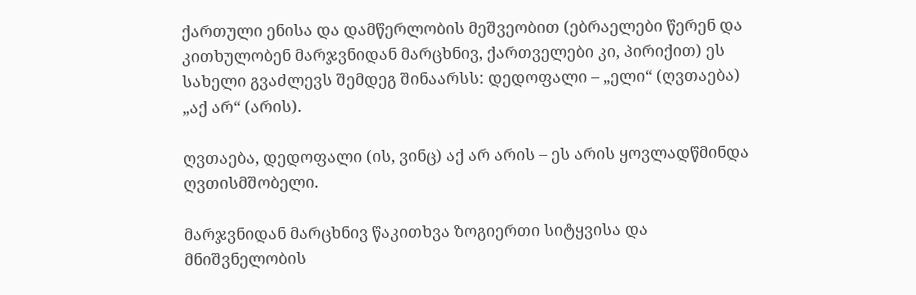ქართული ენისა და დამწერლობის მეშვეობით (ებრაელები წერენ და კითხულობენ მარჯვნიდან მარცხნივ, ქართველები კი, პირიქით) ეს სახელი გვაძლევს შემდეგ შინაარსს: დედოფალი – „ელი“ (ღვთაება) „აქ არ“ (არის).

ღვთაება, დედოფალი (ის, ვინც) აქ არ არის – ეს არის ყოვლადწმინდა ღვთისმშობელი.

მარჯვნიდან მარცხნივ წაკითხვა ზოგიერთი სიტყვისა და მნიშვნელობის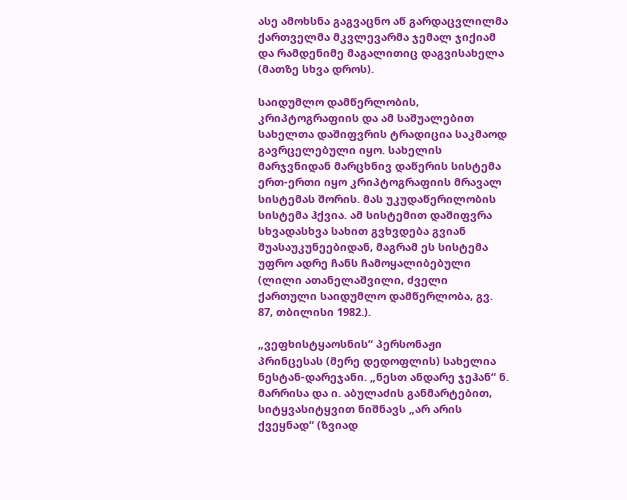ასე ამოხსნა გაგვაცნო აწ გარდაცვლილმა ქართველმა მკვლევარმა ჯემალ ჯიქიამ და რამდენიმე მაგალითიც დაგვისახელა (მათზე სხვა დროს).

საიდუმლო დამწერლობის, კრიპტოგრაფიის და ამ საშუალებით სახელთა დაშიფვრის ტრადიცია საკმაოდ გავრცელებული იყო. სახელის მარჯვნიდან მარცხნივ დაწერის სისტემა ერთ-ერთი იყო კრიპტოგრაფიის მრავალ სისტემას შორის. მას უკუდაწერილობის სისტემა ჰქვია. ამ სისტემით დაშიფვრა სხვადასხვა სახით გვხვდება გვიან შუასაუკუნეებიდან, მაგრამ ეს სისტემა უფრო ადრე ჩანს ჩამოყალიბებული (ლილი ათანელაშვილი, ძველი ქართული საიდუმლო დამწერლობა, გვ. 87, თბილისი 1982.).

„ვეფხისტყაოსნის“ პერსონაჟი პრინცესას (მერე დედოფლის) სახელია ნესტან-დარეჯანი. „ნესთ ანდარე ჯეჰან“ ნ. მარრისა და ი. აბულაძის განმარტებით, სიტყვასიტყვით ნიშნავს „არ არის ქვეყნად“ (ზვიად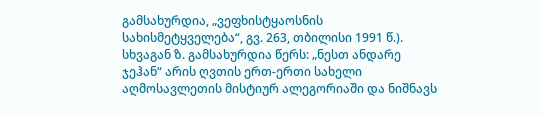გამსახურდია, „ვეფხისტყაოსნის სახისმეტყველება“, გვ. 263, თბილისი 1991 წ.). სხვაგან ზ. გამსახურდია წერს: „ნესთ ანდარე ჯეჰან“ არის ღვთის ერთ-ერთი სახელი აღმოსავლეთის მისტიურ ალეგორიაში და ნიშნავს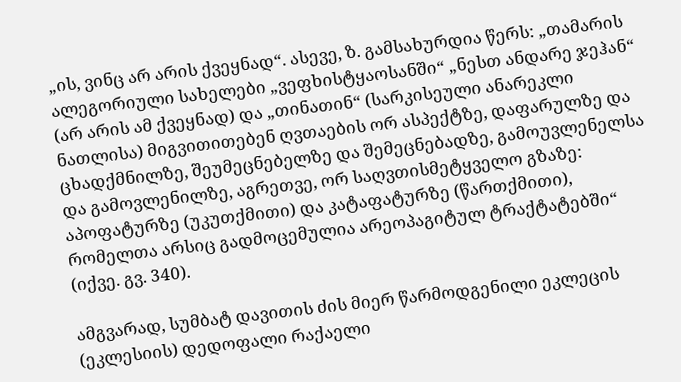„ის, ვინც არ არის ქვეყნად“. ასევე, ზ. გამსახურდია წერს: „თამარის ალეგორიული სახელები „ვეფხისტყაოსანში“ „ნესთ ანდარე ჯეჰან“ (არ არის ამ ქვეყნად) და „თინათინ“ (სარკისეული ანარეკლი ნათლისა) მიგვითითებენ ღვთაების ორ ასპექტზე, დაფარულზე და ცხადქმნილზე, შეუმეცნებელზე და შემეცნებადზე, გამოუვლენელსა და გამოვლენილზე, აგრეთვე, ორ საღვთისმეტყველო გზაზე: აპოფატურზე (უკუთქმითი) და კატაფატურზე (წართქმითი), რომელთა არსიც გადმოცემულია არეოპაგიტულ ტრაქტატებში“ (იქვე. გვ. 340).

ამგვარად, სუმბატ დავითის ძის მიერ წარმოდგენილი ეკლეცის (ეკლესიის) დედოფალი რაქაელი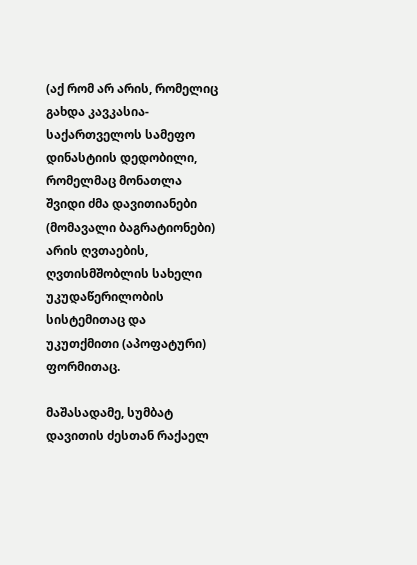(აქ რომ არ არის, რომელიც გახდა კავკასია-საქართველოს სამეფო დინასტიის დედობილი, რომელმაც მონათლა შვიდი ძმა დავითიანები (მომავალი ბაგრატიონები) არის ღვთაების, ღვთისმშობლის სახელი უკუდაწერილობის სისტემითაც და უკუთქმითი (აპოფატური) ფორმითაც.

მაშასადამე, სუმბატ დავითის ძესთან რაქაელ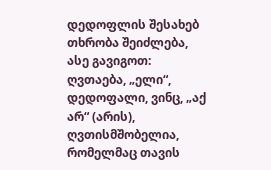დედოფლის შესახებ თხრობა შეიძლება, ასე გავიგოთ: ღვთაება, „ელი“, დედოფალი, ვინც, „აქ არ“ (არის), ღვთისმშობელია, რომელმაც თავის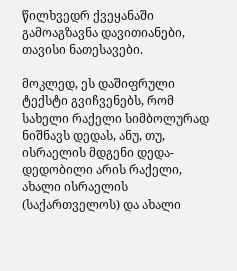წილხვედრ ქვეყანაში გამოაგზავნა დავითიანები, თავისი ნათესავები.

მოკლედ, ეს დაშიფრული ტექსტი გვიჩვენებს, რომ სახელი რაქელი სიმბოლურად ნიშნავს დედას, ანუ, თუ, ისრაელის მდგენი დედა-დედობილი არის რაქელი, ახალი ისრაელის (საქართველოს) და ახალი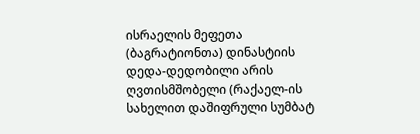ისრაელის მეფეთა (ბაგრატიონთა) დინასტიის დედა-დედობილი არის ღვთისმშობელი (რაქაელ-ის სახელით დაშიფრული სუმბატ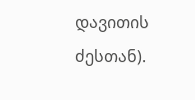დავითის ძესთან).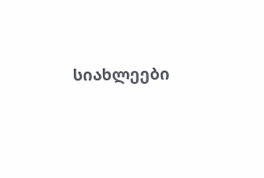სიახლეები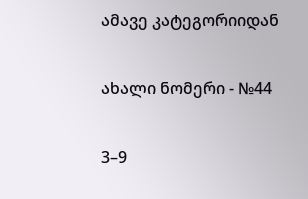ამავე კატეგორიიდან

ახალი ნომერი - №44

3–9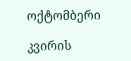ოქტომბერი

კვირის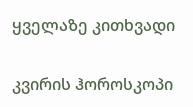ყველაზე კითხვადი

კვირის ჰოროსკოპი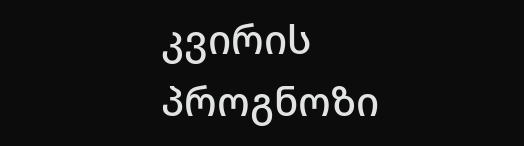კვირის პროგნოზი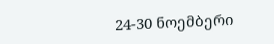24-30 ნოემბერი